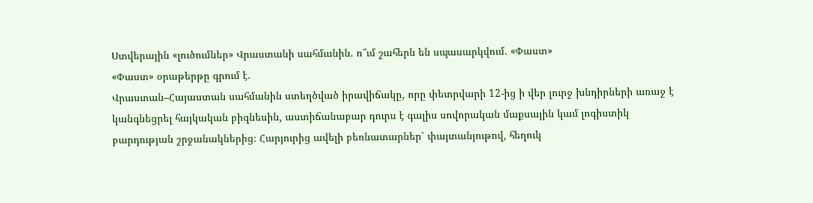Ստվերային «լուծումներ» Վրաստանի սահմանին. ո՞ւմ շահերն են սպասարկվում. «Փաստ»
«Փաստ» օրաթերթը գրում է.
Վրաստան–Հայաստան սահմանին ստեղծված իրավիճակը, որը փետրվարի 12-ից ի վեր լուրջ խնդիրների առաջ է կանգնեցրել հայկական բիզնեսին, աստիճանաբար դուրս է գալիս սովորական մաքսային կամ լոգիստիկ բարդության շրջանակներից։ Հարյուրից ավելի բեռնատարներ՝ փայտանյութով, հեղուկ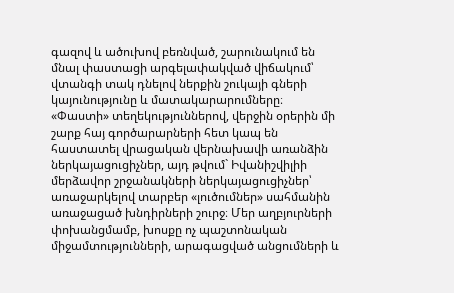գազով և ածուխով բեռնված, շարունակում են մնալ փաստացի արգելափակված վիճակում՝ վտանգի տակ դնելով ներքին շուկայի գների կայունությունը և մատակարարումները։
«Փաստի» տեղեկություններով, վերջին օրերին մի շարք հայ գործարարների հետ կապ են հաստատել վրացական վերնախավի առանձին ներկայացուցիչներ, այդ թվում` Իվանիշվիլիի մերձավոր շրջանակների ներկայացուցիչներ՝ առաջարկելով տարբեր «լուծումներ» սահմանին առաջացած խնդիրների շուրջ։ Մեր աղբյուրների փոխանցմամբ, խոսքը ոչ պաշտոնական միջամտությունների, արագացված անցումների և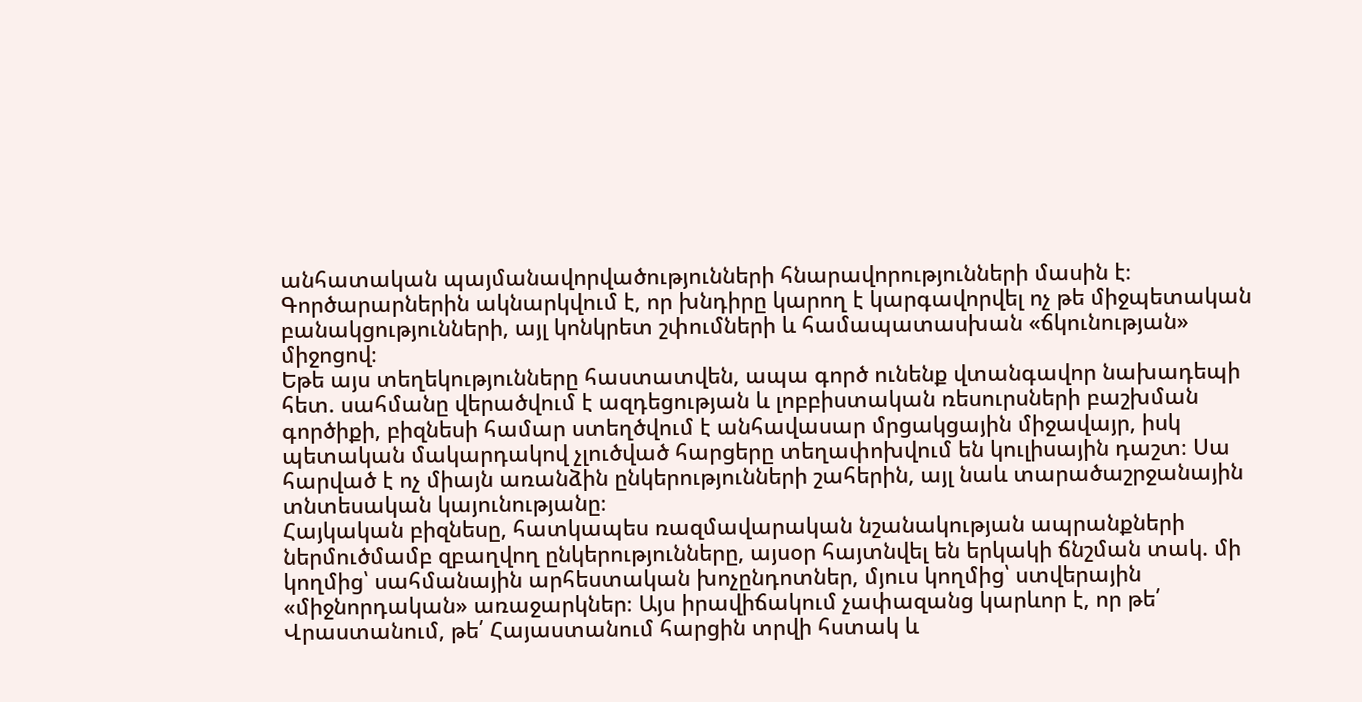անհատական պայմանավորվածությունների հնարավորությունների մասին է։ Գործարարներին ակնարկվում է, որ խնդիրը կարող է կարգավորվել ոչ թե միջպետական բանակցությունների, այլ կոնկրետ շփումների և համապատասխան «ճկունության» միջոցով։
Եթե այս տեղեկությունները հաստատվեն, ապա գործ ունենք վտանգավոր նախադեպի հետ. սահմանը վերածվում է ազդեցության և լոբբիստական ռեսուրսների բաշխման գործիքի, բիզնեսի համար ստեղծվում է անհավասար մրցակցային միջավայր, իսկ պետական մակարդակով չլուծված հարցերը տեղափոխվում են կուլիսային դաշտ։ Սա հարված է ոչ միայն առանձին ընկերությունների շահերին, այլ նաև տարածաշրջանային տնտեսական կայունությանը։
Հայկական բիզնեսը, հատկապես ռազմավարական նշանակության ապրանքների ներմուծմամբ զբաղվող ընկերությունները, այսօր հայտնվել են երկակի ճնշման տակ. մի կողմից՝ սահմանային արհեստական խոչընդոտներ, մյուս կողմից՝ ստվերային «միջնորդական» առաջարկներ։ Այս իրավիճակում չափազանց կարևոր է, որ թե՛ Վրաստանում, թե՛ Հայաստանում հարցին տրվի հստակ և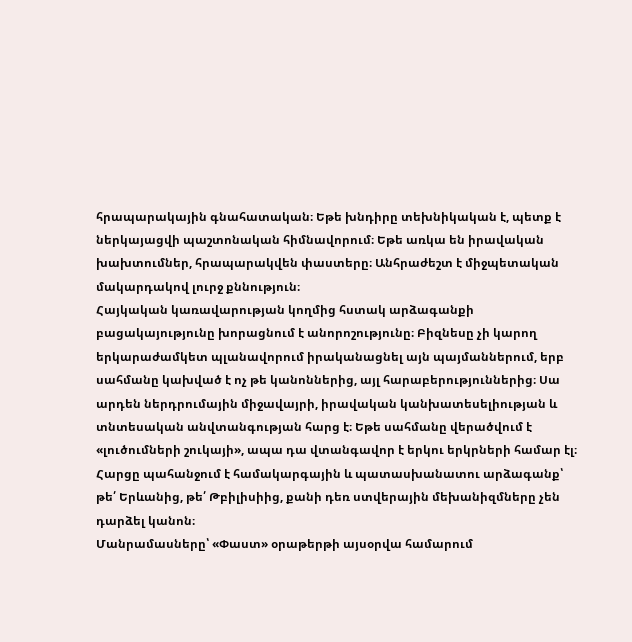հրապարակային գնահատական։ Եթե խնդիրը տեխնիկական է, պետք է ներկայացվի պաշտոնական հիմնավորում։ Եթե առկա են իրավական խախտումներ, հրապարակվեն փաստերը։ Անհրաժեշտ է միջպետական մակարդակով լուրջ քննություն։
Հայկական կառավարության կողմից հստակ արձագանքի բացակայությունը խորացնում է անորոշությունը։ Բիզնեսը չի կարող երկարաժամկետ պլանավորում իրականացնել այն պայմաններում, երբ սահմանը կախված է ոչ թե կանոններից, այլ հարաբերություններից։ Սա արդեն ներդրումային միջավայրի, իրավական կանխատեսելիության և տնտեսական անվտանգության հարց է։ Եթե սահմանը վերածվում է «լուծումների շուկայի», ապա դա վտանգավոր է երկու երկրների համար էլ։ Հարցը պահանջում է համակարգային և պատասխանատու արձագանք՝ թե՛ Երևանից, թե՛ Թբիլիսիից, քանի դեռ ստվերային մեխանիզմները չեն դարձել կանոն։
Մանրամասները՝ «Փաստ» օրաթերթի այսօրվա համարում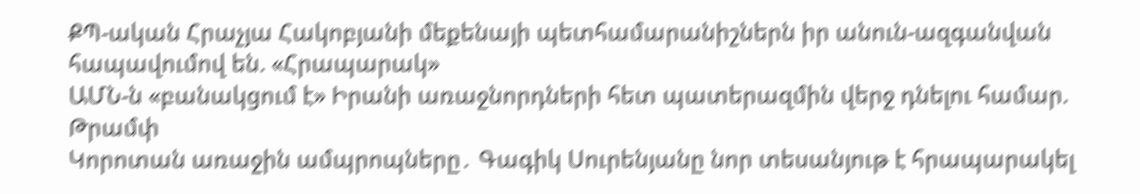ՔՊ-ական Հրաչյա Հակոբյանի մեքենայի պետհամարանիշներն իր անուն-ազգանվան հապավումով են. «Հրապարակ»
ԱՄՆ-ն «բանակցում է» Իրանի առաջնորդների հետ պատերազմին վերջ դնելու համար. Թրամփ
Կորոտան առաջին ամպրոպները․ Գագիկ Սուրենյանը նոր տեսանյութ է հրապարակել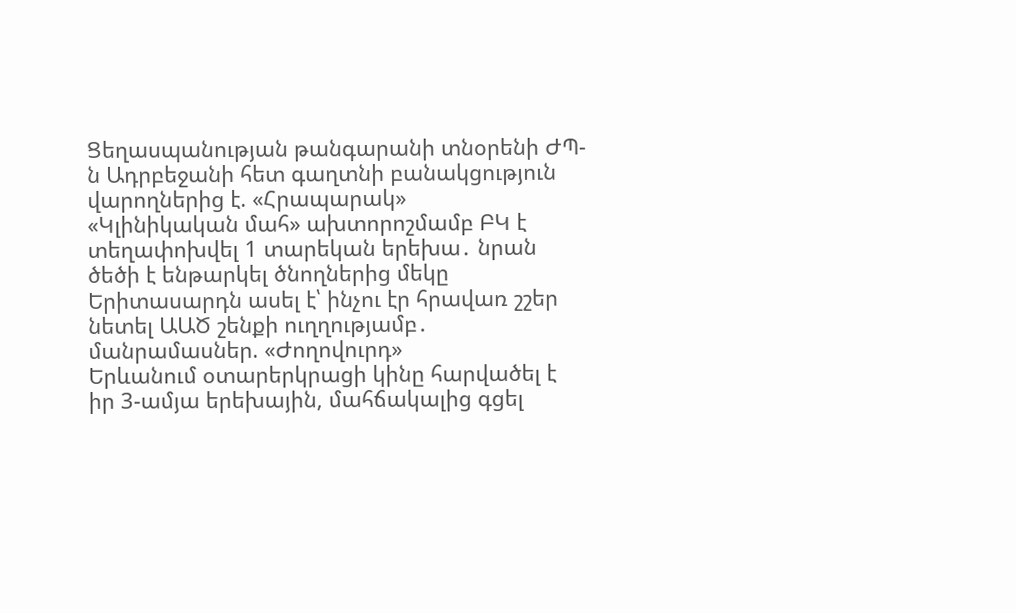Ցեղասպանության թանգարանի տնօրենի ԺՊ-ն Ադրբեջանի հետ գաղտնի բանակցություն վարողներից է. «Հրապարակ»
«Կլինիկական մահ» ախտորոշմամբ ԲԿ է տեղափոխվել 1 տարեկան երեխա․ նրան ծեծի է ենթարկել ծնողներից մեկը
Երիտասարդն ասել է՝ ինչու էր հրավառ շշեր նետել ԱԱԾ շենքի ուղղությամբ․ մանրամասներ. «Ժողովուրդ»
Երևանում օտարերկրացի կինը հարվածել է իր 3-ամյա երեխային, մահճակալից գցել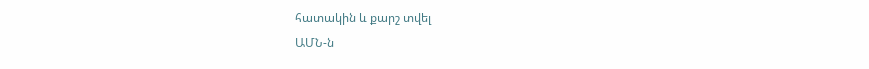հատակին և քարշ տվել
ԱՄՆ-ն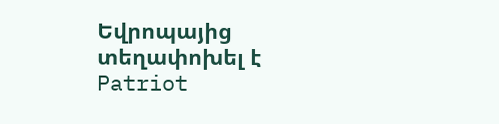Եվրոպայից տեղափոխել է Patriot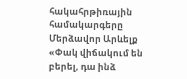հակահրթիռային համակարգերը Մերձավոր Արևելք
«Փակ վիճակում են բերել, դա ինձ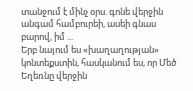տանջում է մինչ օրս. գոնե վերջին անգամ համբուրեի, ասեի գնաս բարով, իմ ...
Երբ նայում ես «խաղաղության» կոնտեքստին, հասկանում ես, որ Մեծ Եղեռնը վերջին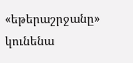«եթերաշրջանը» կունենա